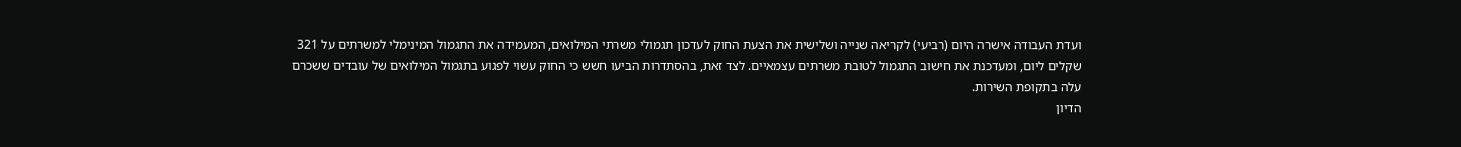ועדת העבודה אישרה היום (רביעי) לקריאה שנייה ושלישית את הצעת החוק לעדכון תגמולי משרתי המילואים, המעמידה את התגמול המינימלי למשרתים על 321 שקלים ליום, ומעדכנת את חישוב התגמול לטובת משרתים עצמאיים. לצד זאת, בהסתדרות הביעו חשש כי החוק עשוי לפגוע בתגמול המילואים של עובדים ששכרם עלה בתקופת השירות.
הדיון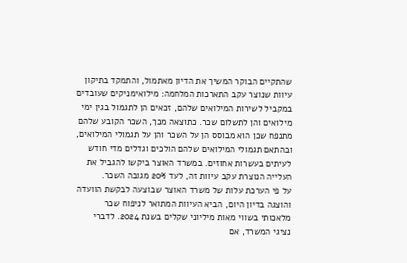שהתקיים הבוקר המשיך את הדיון מאתמול, והתמקד בתיקון עיוות שנוצר עקב התארכות המלחמה: מילואימניקים שעובדים במקביל לשירות המילואים שלהם, זכאים הן לתגמול בגין ימי מילואים והן לתשלום שכר. כתוצאה מכך, השכר הקובע שלהם מתנפח שכן הוא מבוסס הן על השכר והן על תגמולי המילואים, ובהתאם תגמולי המילואים שלהם הולכים וגדלים מדי חודש לעיתים בעשרות אחוזים. במשרד האוצר ביקשו להגביל את העלייה הנוצרת עקב עיוות זה, לעד 20% מגובה השכר.
על פי הערכת עלות של משרד האוצר שבוצעה לבקשת הוועדה והוצגה בדיון היום, הביא העיוות המתואר לניפוח שכר מלאכותי בשווי מאות מיליוני שקלים בשנת 2024. לדברי נציגי המשרד, אם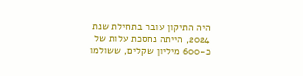היה התיקון עובר בתחילת שנת 2024, הייתה נחסכת עלות של כ-600 מיליון שקלים, ששולמו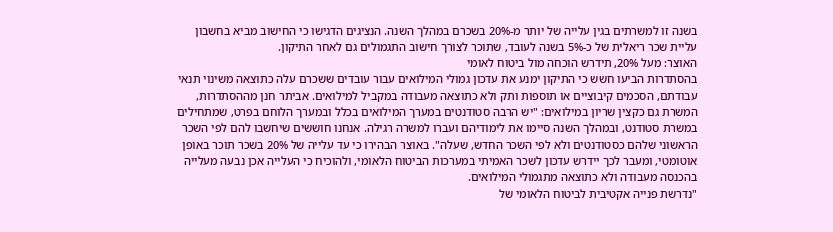בשנה זו למשרתים בגין עלייה של יותר מ-20% בשכרם במהלך השנה. הנציגים הדגישו כי החישוב מביא בחשבון עליית שכר ריאלית של כ-5% בשנה לעובד, שתוכר לצורך חישוב התגמולים גם לאחר התיקון.
האוצר: מעל 20%, תידרש הוכחה מול ביטוח לאומי
בהסתדרות הביעו חשש כי התיקון ימנע את עדכון גמולי המילואים עבור עובדים ששכרם עלה כתוצאה משינוי תנאי עבודתם, הסכמים קיבוציים או תוספות ותק ולא כתוצאה מעבודה במקביל למילואים. אביתר חנן מההסתדרות, המשרת גם כקצין שריון במילואים: "יש הרבה סטודנטים במערך המילואים בכלל ובמערך הלוחם בפרט, שמתחילים במשרת סטודנט, ובמהלך השנה סיימו את לימודיהם ועברו למשרה רגילה. אנחנו חוששים שיחשבו להם לפי השכר הראשוני שלהם כסטודנטים ולא לפי השכר החדש, שעלה". באוצר הבהירו כי עד עלייה של 20% בשכר תוכר באופן אוטומטי, ומעבר לכך יידרש עדכון לשכר האמיתי במערכות הביטוח הלאומי, ולהוכיח כי העלייה אכן נבעה מעלייה בהכנסה מעבודה ולא כתוצאה מתגמולי המילואים.
"נדרשת פנייה אקטיבית לביטוח הלאומי של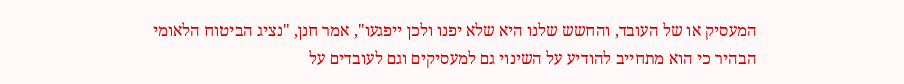המעסיק או של העובד, והחשש שלנו היא שלא יפנו ולכן ייפגעו", אמר חנן, "נציג הביטוח הלאומי הבהיר כי הוא מתחייב להודיע על השינוי גם למעסיקים וגם לעובדים על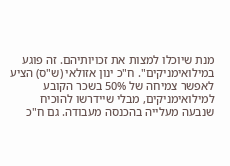מנת שיוכלו למצות את זכויותיהם. זה פוגע במילואימניקים". ח"כ ינון אזולאי (ש"ס) הציע לאפשר צמיחה של 50% בשכר הקובע למילואימניקים, מבלי שיידרשו להוכיח שנבעה מעלייה בהכנסה מעבודה. גם ח"כ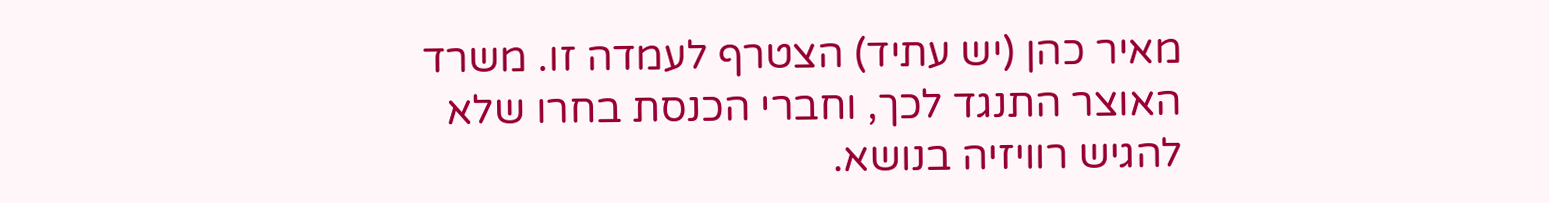מאיר כהן (יש עתיד) הצטרף לעמדה זו. משרד האוצר התנגד לכך, וחברי הכנסת בחרו שלא להגיש רוויזיה בנושא.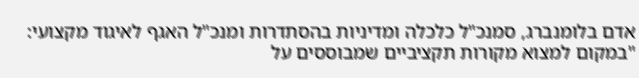אדם בלומנברג, סמנכ"ל כלכלה ומדיניות בהסתדרות ומנכ"ל האגף לאיגוד מקצועי: "במקום למצוא מקורות תקציביים שמבוססים על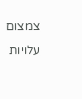צמצום עלויות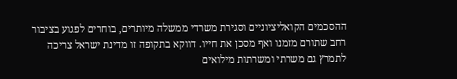ההסכמים הקואליציוניים וסגירת משרדי ממשלה מיותרים, בוחרים לפגוע בציבור רחב שתורם מזמנו ואף מסכן את חייו. דווקא בתקופה זו מדינת ישראל צריכה לתמרץ גם משרתי ומשרתות מילואים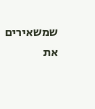שמשאירים את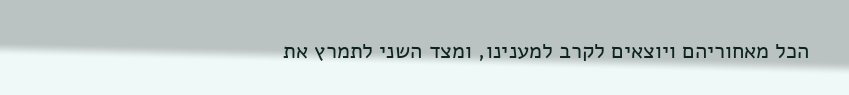הכל מאחוריהם ויוצאים לקרב למענינו, ומצד השני לתמרץ את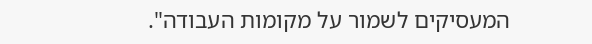המעסיקים לשמור על מקומות העבודה".